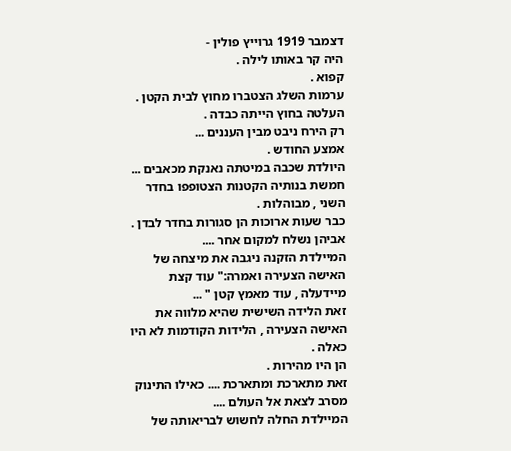דצמבר 1919 גרוייץ פולין -
היה קר באותו לילה .
קפוא .
ערמות השלג הצטברו מחוץ לבית הקטן .
העלטה בחוץ הייתה כבדה .
רק הירח ניבט מבין העננים ...
אמצע החודש .
היולדת שכבה במיטתה נאנקת מכאבים ...
חמשת בנותיה הקטנות הצטופפו בחדר השני , מבוהלות .
כבר שעות ארוכות הן סגורות בחדר לבדן .
אביהן נשלח למקום אחר ....
המיילדת הזקנה ניגבה את מיצחה של האישה הצעירה ואמרה:" עוד קצת מיידעלה , עוד מאמץ קטן " ...
זאת הלידה השישית שהיא מלווה את האישה הצעירה , הלידות הקודמות לא היו כאלה .
הן היו מהירות .
זאת מתארכת ומתארכת .... כאילו התינוק מסרב לצאת אל העולם ....
המיילדת החלה לחשוש לבריאותה של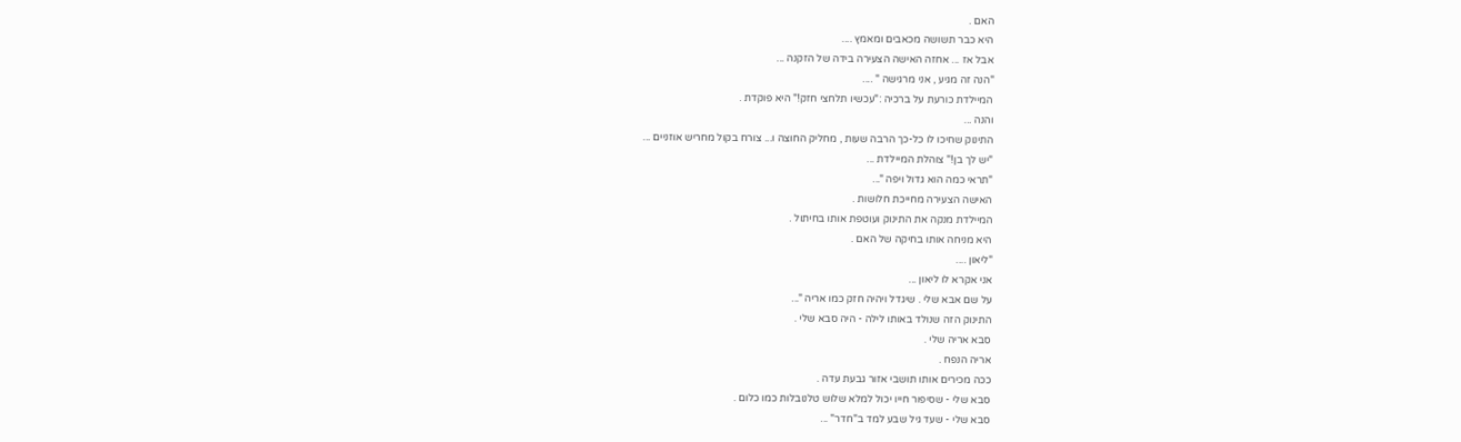האם .
היא כבר תשושה מכאבים ומאמץ ....
אבל אז ... אחזה האישה הצעירה בידה של הזקנה ...
"הנה זה מגיע , אני מרגישה " ....
המיילדת כורעת על ברכיה :"עכשיו תלחצי חזק!" היא פוקדת .
והנה ...
התינוק שחיכו לו כל-כך הרבה שעות , מחליק החוצה ו... צורח בקול מחריש אוזניים ...
"יש לך בן!" צוהלת המיילדת ...
"תראי כמה הוא גדול ויפה "...
האישה הצעירה מחייכת חלושות .
המיילדת מנקה את התינוק ועוטפת אותו בחיתול .
היא מניחה אותו בחיקה של האם .
"ליאון ....
אני אקרא לו ליאון ...
על שם אבא שלי . שיגדל ויהיה חזק כמו אריה "...
התינוק הזה שנולד באותו לילה - היה סבא שלי .
סבא אריה שלי .
אריה הנפח .
ככה מכירים אותו תושבי אזור גבעת עדה .
סבא שלי - שסיפור חייו יכול למלא שלוש טלנובלות כמו כלום .
סבא שלי - שעד גיל שבע למד ב"חדר" ...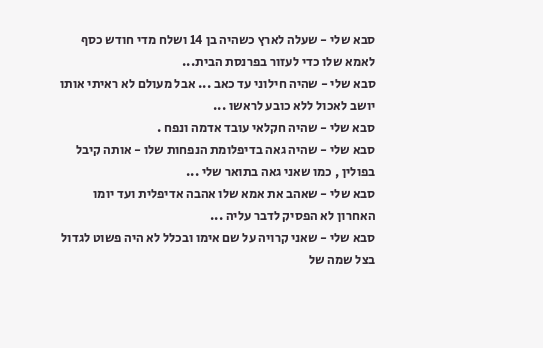סבא שלי - שעלה לארץ כשהיה בן 14 ושלח מדי חודש כסף לאמא שלו כדי לעזור בפרנסת הבית...
סבא שלי - שהיה חילוני עד כאב ... אבל מעולם לא ראיתי אותו יושב לאכול ללא כובע לראשו ...
סבא שלי - שהיה חקלאי עובד אדמה ונפח .
סבא שלי - שהיה גאה בדיפלומת הנפחות שלו - אותה קיבל בפולין , כמו שאני גאה בתואר שלי ...
סבא שלי - שאהב את אמא שלו אהבה אדיפלית ועד יומו האחרון לא הפסיק לדבר עליה ...
סבא שלי - שאני קרויה על שם אימו ובכלל לא היה פשוט לגדול בצל שמה של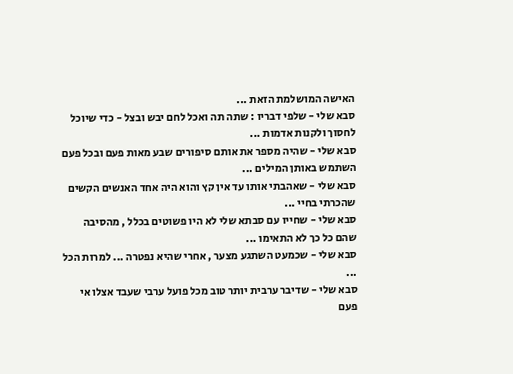האישה המושלמת הזאת ...
סבא שלי - שלפי דבריו : שתה תה ואכל לחם יבש ובצל - כדי שיוכל לחסוך ולקנות אדמות ...
סבא שלי - שהיה מספר את אותם סיפורים שבע מאות פעם ובכל פעם השתמש באותן המילים ...
סבא שלי - שאהבתי אותו עד אין קץ והוא היה אחד האנשים הקשים שהכרתי בחיי ...
סבא שלי - שחייו עם סבתא שלי לא היו פשוטים בכלל , מהסיבה שהם כל כך לא התאימו ...
סבא שלי - שכמעט השתגע מצער , אחרי שהיא נפטרה ... למרות הכל ...
סבא שלי - שדיבר ערבית יותר טוב מכל פועל ערבי שעבד אצלו אי פעם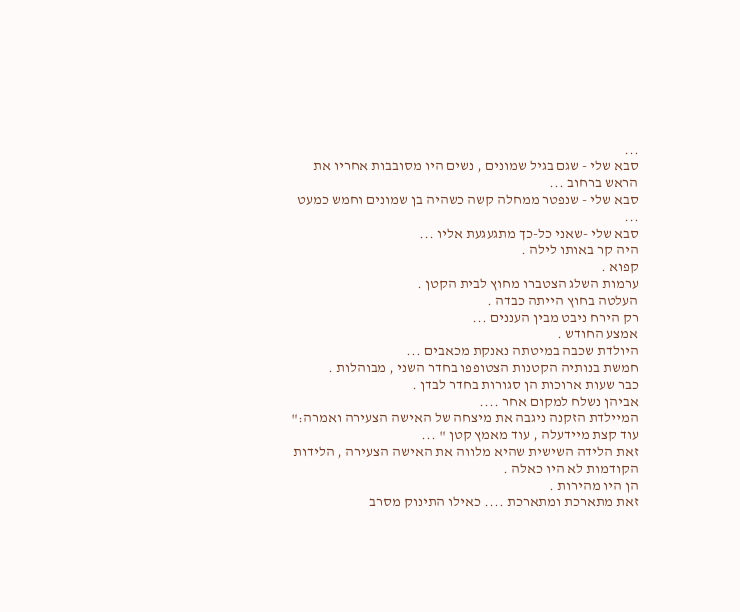...
סבא שלי - שגם בגיל שמונים , נשים היו מסובבות אחריו את הראש ברחוב ...
סבא שלי - שנפטר ממחלה קשה כשהיה בן שמונים וחמש כמעט ...
סבא שלי -שאני כל-כך מתגעגעת אליו ...
היה קר באותו לילה .
קפוא .
ערמות השלג הצטברו מחוץ לבית הקטן .
העלטה בחוץ הייתה כבדה .
רק הירח ניבט מבין העננים ...
אמצע החודש .
היולדת שכבה במיטתה נאנקת מכאבים ...
חמשת בנותיה הקטנות הצטופפו בחדר השני , מבוהלות .
כבר שעות ארוכות הן סגורות בחדר לבדן .
אביהן נשלח למקום אחר ....
המיילדת הזקנה ניגבה את מיצחה של האישה הצעירה ואמרה:" עוד קצת מיידעלה , עוד מאמץ קטן " ...
זאת הלידה השישית שהיא מלווה את האישה הצעירה , הלידות הקודמות לא היו כאלה .
הן היו מהירות .
זאת מתארכת ומתארכת .... כאילו התינוק מסרב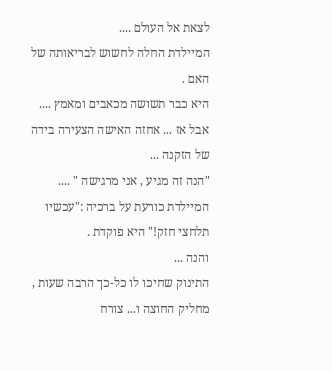לצאת אל העולם ....
המיילדת החלה לחשוש לבריאותה של האם .
היא כבר תשושה מכאבים ומאמץ ....
אבל אז ... אחזה האישה הצעירה בידה של הזקנה ...
"הנה זה מגיע , אני מרגישה " ....
המיילדת כורעת על ברכיה :"עכשיו תלחצי חזק!" היא פוקדת .
והנה ...
התינוק שחיכו לו כל-כך הרבה שעות , מחליק החוצה ו... צורח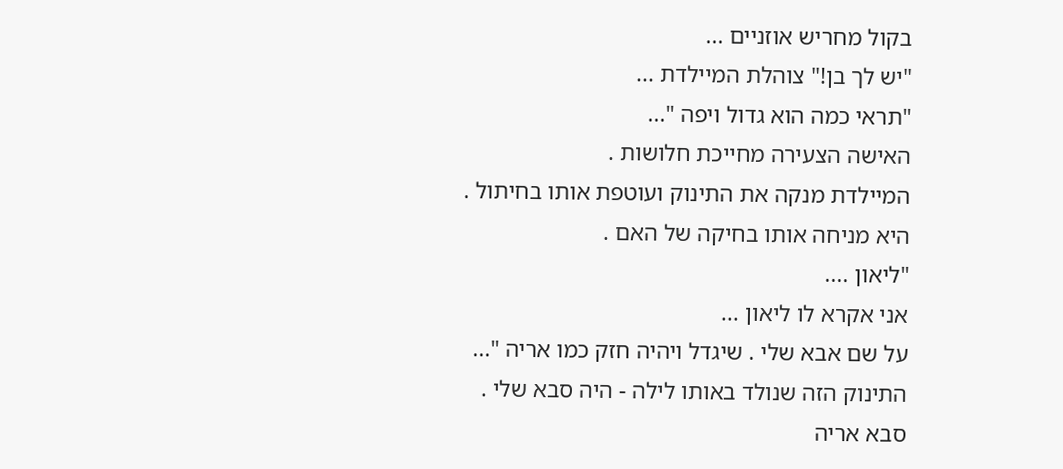בקול מחריש אוזניים ...
"יש לך בן!" צוהלת המיילדת ...
"תראי כמה הוא גדול ויפה "...
האישה הצעירה מחייכת חלושות .
המיילדת מנקה את התינוק ועוטפת אותו בחיתול .
היא מניחה אותו בחיקה של האם .
"ליאון ....
אני אקרא לו ליאון ...
על שם אבא שלי . שיגדל ויהיה חזק כמו אריה "...
התינוק הזה שנולד באותו לילה - היה סבא שלי .
סבא אריה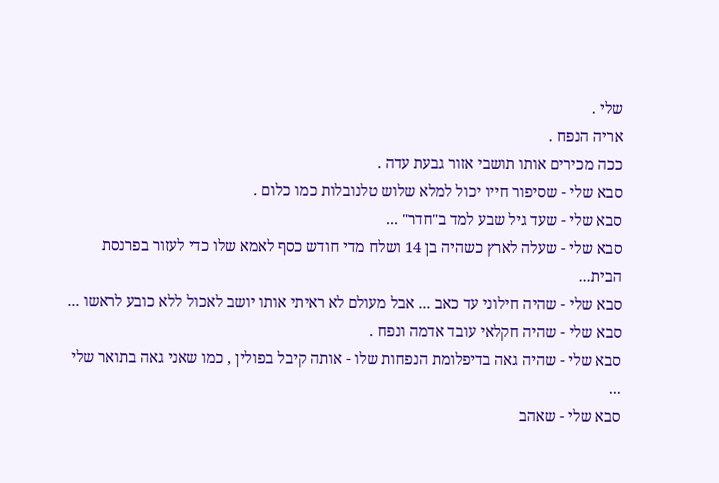שלי .
אריה הנפח .
ככה מכירים אותו תושבי אזור גבעת עדה .
סבא שלי - שסיפור חייו יכול למלא שלוש טלנובלות כמו כלום .
סבא שלי - שעד גיל שבע למד ב"חדר" ...
סבא שלי - שעלה לארץ כשהיה בן 14 ושלח מדי חודש כסף לאמא שלו כדי לעזור בפרנסת הבית...
סבא שלי - שהיה חילוני עד כאב ... אבל מעולם לא ראיתי אותו יושב לאכול ללא כובע לראשו ...
סבא שלי - שהיה חקלאי עובד אדמה ונפח .
סבא שלי - שהיה גאה בדיפלומת הנפחות שלו - אותה קיבל בפולין , כמו שאני גאה בתואר שלי ...
סבא שלי - שאהב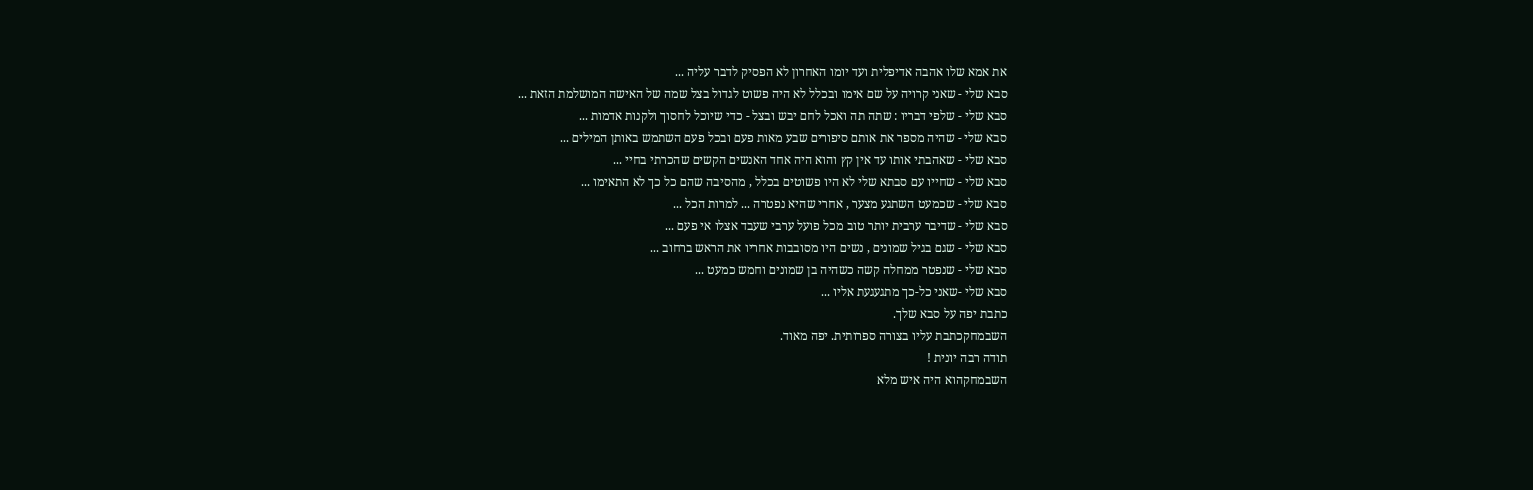את אמא שלו אהבה אדיפלית ועד יומו האחרון לא הפסיק לדבר עליה ...
סבא שלי - שאני קרויה על שם אימו ובכלל לא היה פשוט לגדול בצל שמה של האישה המושלמת הזאת ...
סבא שלי - שלפי דבריו : שתה תה ואכל לחם יבש ובצל - כדי שיוכל לחסוך ולקנות אדמות ...
סבא שלי - שהיה מספר את אותם סיפורים שבע מאות פעם ובכל פעם השתמש באותן המילים ...
סבא שלי - שאהבתי אותו עד אין קץ והוא היה אחד האנשים הקשים שהכרתי בחיי ...
סבא שלי - שחייו עם סבתא שלי לא היו פשוטים בכלל , מהסיבה שהם כל כך לא התאימו ...
סבא שלי - שכמעט השתגע מצער , אחרי שהיא נפטרה ... למרות הכל ...
סבא שלי - שדיבר ערבית יותר טוב מכל פועל ערבי שעבד אצלו אי פעם ...
סבא שלי - שגם בגיל שמונים , נשים היו מסובבות אחריו את הראש ברחוב ...
סבא שלי - שנפטר ממחלה קשה כשהיה בן שמונים וחמש כמעט ...
סבא שלי -שאני כל-כך מתגעגעת אליו ...
כתבת יפה על סבא שלך.
השבמחקכתבת עליו בצורה ספרותית. יפה מאוד.
תודה רבה יונית !
השבמחקהוא היה איש מלא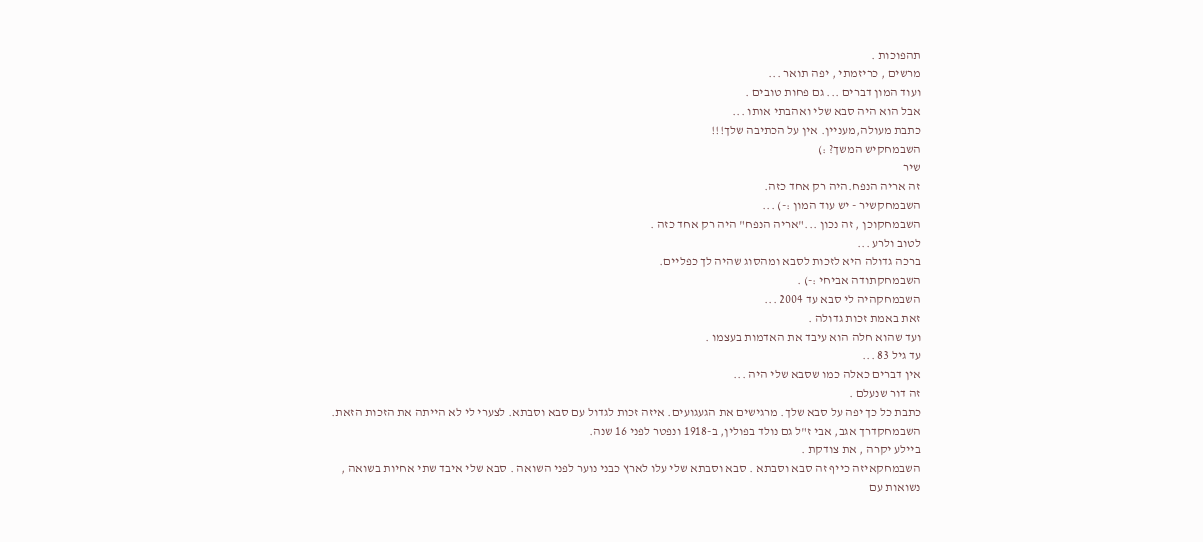תהפוכות .
מרשים , כריזמתי , יפה תואר ...
ועוד המון דברים ... גם פחות טובים .
אבל הוא היה סבא שלי ואהבתי אותו ...
כתבת מעולה,מעניין. אין על הכתיבה שלך!!!
השבמחקיש המשך? :)
שיר
זה אריה הנפח.היה רק אחד כזה.
השבמחקשיר - יש עוד המון :-) ...
השבמחקוכן , זה נכון ..."אריה הנפח" היה רק אחד כזה .
לטוב ולרע ...
ברכה גדולה היא לזכות לסבא ומהסוג שהיה לך כפליים.
השבמחקתודה אביחי :-) .
השבמחקהיה לי סבא עד 2004 ...
זאת באמת זכות גדולה .
ועד שהוא חלה הוא עיבד את האדמות בעצמו .
עד גיל 83 ...
אין דברים כאלה כמו שסבא שלי היה ...
זה דור שנעלם .
כתבת כל כך יפה על סבא שלך. מרגישים את הגעגועים. איזה זכות לגדול עם סבא וסבתא. לצערי לי לא הייתה את הזכות הזאת.
השבמחקדרך אגב, אבי ז"ל גם נולד בפולין, ב-1918 ונפטר לפני 16 שנה.
ביילע יקרה , את צודקת .
השבמחקאיזה כייף זה סבא וסבתא . סבא וסבתא שלי עלו לארץ כבני נוער לפני השואה . סבא שלי איבד שתי אחיות בשואה , נשואות עם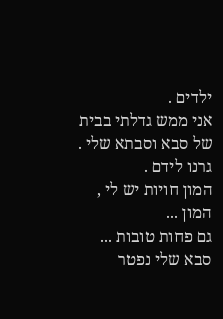ילדים .
אני ממש גדלתי בבית של סבא וסבתא שלי .
גרנו לידם .
המון חויות יש לי , המון ...
גם פחות טובות ...
סבא שלי נפטר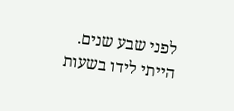לפני שבע שנים. הייתי לידו בשעות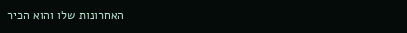האחרונות שלו והוא הכיר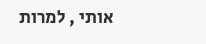אותי , למרות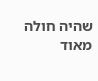שהיה חולה מאוד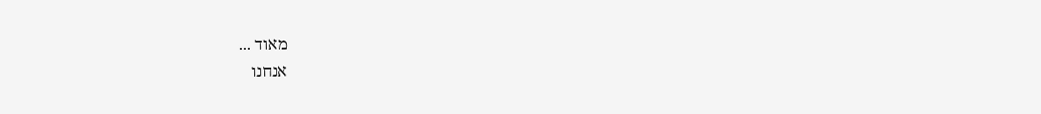מאוד ...
אנחנו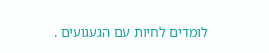לומדים לחיות עם הגעגועים .